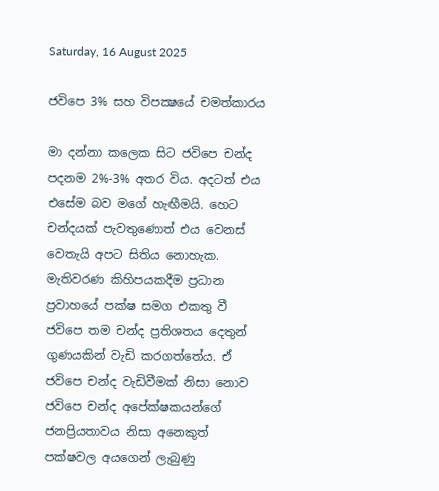Saturday, 16 August 2025

ජවිපෙ 3% සහ විපක්‍ෂයේ චමත්කාරය

මා දන්නා කලෙක සිට ජවිපෙ චන්ද පදනම 2%-3% අතර විය. අදටත් එය එසේම බව මගේ හැඟීමයි. හෙට චන්දයක් පැවතුණොත් එය වෙනස් වෙතැයි අපට සිතිය නොහැක. මැතිවරණ කිහිපයකදීම ප්‍රධාන ප්‍රවාහයේ පක්ෂ සමග එකතු වී ජවිපෙ තම චන්ද ප්‍රතිශතය දෙතුන් ගුණයකින් වැඩි කරගත්තේය. ඒ ජවිපෙ චන්ද වැඩිවීමක් නිසා නොව ජවිපෙ චන්ද අපේක්ෂකයන්ගේ ජනප්‍රියතාවය නිසා අනෙකුත් පක්ෂවල අයගෙන් ලැබුණු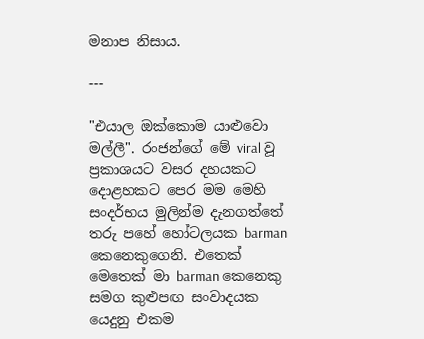මනාප නිසාය.

---

"එයාල ඔක්කොම යාළුවො මල්ලී". රංජන්ගේ මේ viral වූ ප්‍රකාශයට වසර දහයකට දොළහකට පෙර මම මෙහි සංදර්භය මුලින්ම දැනගත්තේ තරු පහේ හෝටලයක barman කෙනෙකුගෙනි. එතෙක් මෙතෙක් මා barman කෙනෙකු සමග කුළුපඟ සංවාදයක යෙදුනු එකම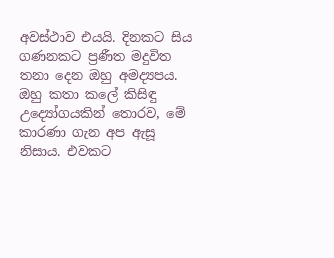අවස්ථාව එයයි. දිනකට සිය ගණනකට ප්‍රණීත මදුවිත තනා දෙන ඔහු අමද්‍යපය. ඔහු කතා කලේ කිසිඳු උද්‍යෝගයකින් තොරව, මේ කාරණා ගැන අප ඇසූ නිසාය. එවකට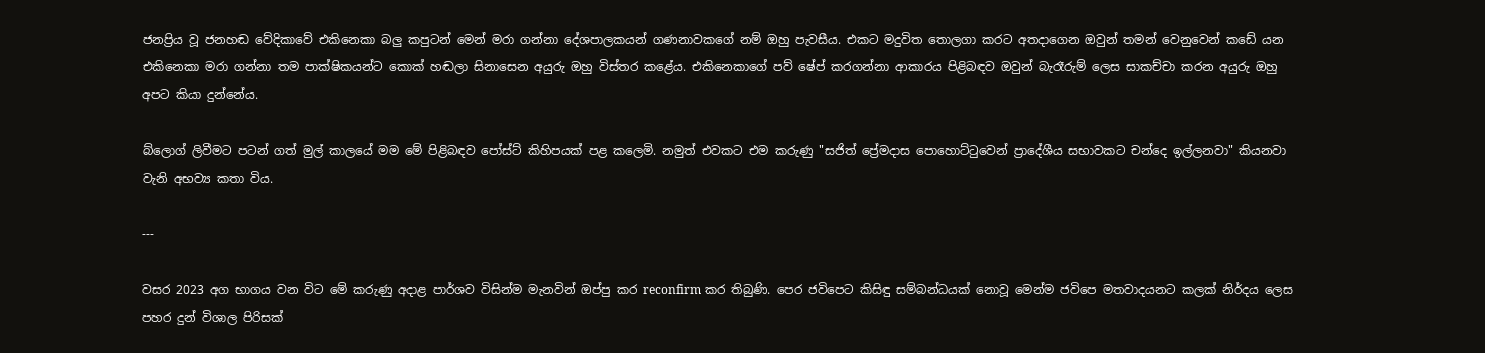ජනප්‍රිය වූ ජනහඬ වේදිකාවේ එකිනෙකා බලු කපුටන් මෙන් මරා ගන්නා දේශපාලකයන් ගණනාවකගේ නම් ඔහු පැවසීය. එකට මදුවිත තොලගා කරට අතදාගෙන ඔවුන් තමන් වෙනුවෙන් කඩේ යන එකිනෙකා මරා ගන්නා තම පාක්ෂිකයන්ට කොක් හඬලා සිනාසෙන අයුරු ඔහු විස්තර කළේය. එකිනෙකාගේ පව් ෂේප් කරගන්නා ආකාරය පිළිබඳව ඔවුන් බැරෑරුම් ලෙස සාකච්චා කරන අයුරු ඔහු අපට කියා දුන්නේය.

බ්ලොග් ලිවීමට පටන් ගත් මුල් කාලයේ මම මේ පිළිබඳව පෝස්ට් කිහිපයක් පළ කලෙමි. නමුත් එවකට එම කරුණු "සජිත් ප්‍රේමදාස පොහොට්ටුවෙන් ප්‍රාදේශීය සභාවකට චන්දෙ ඉල්ලනවා" කියනවා වැනි අභව්‍ය කතා විය.

---

වසර 2023 අග භාගය වන විට මේ කරුණු අදාළ පාර්ශව විසින්ම මැනවින් ඔප්පු කර reconfirm කර තිබුණි. පෙර ජවිපෙට කිසිඳු සම්බන්ධයක් නොවූ මෙන්ම ජවිපෙ මතවාදයනට කලක් නිර්දය ලෙස පහර දුන් විශාල පිරිසක්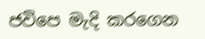ජවිපෙ මැදි කරගෙන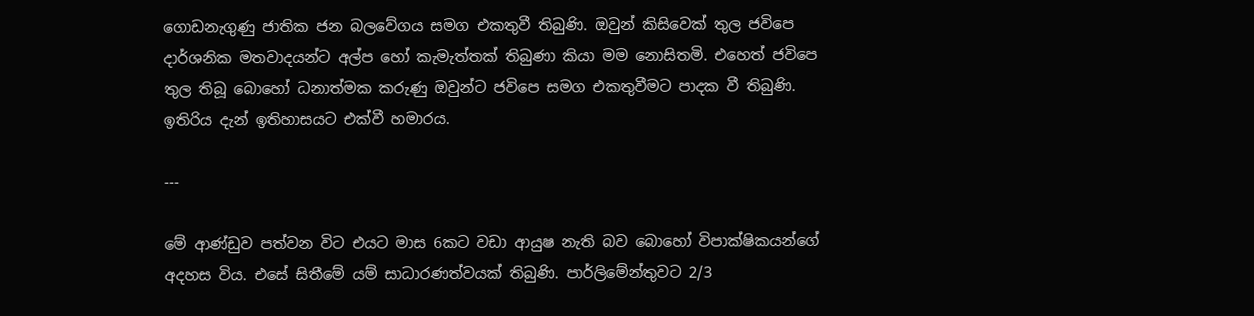ගොඩනැගුණු ජාතික ජන බලවේගය සමග එකතුවී තිබුණි. ඔවුන් කිසිවෙක් තුල ජවිපෙ දාර්ශනික මතවාදයන්ට අල්ප හෝ කැමැත්තක් තිබුණා කියා මම නොසිතමි. එහෙත් ජවිපෙ තුල තිබූ බොහෝ ධනාත්මක කරුණු ඔවුන්ට ජවිපෙ සමග එකතුවීමට පාදක වී තිබුණි. ඉතිරිය දැන් ඉතිහාසයට එක්වී හමාරය.

---

මේ ආණ්ඩුව පත්වන විට එයට මාස 6කට වඩා ආයුෂ නැති බව බොහෝ විපාක්ෂිකයන්ගේ අදහස විය. එසේ සිතීමේ යම් සාධාරණත්වයක් තිබුණි. පාර්ලිමේන්තුවට 2/3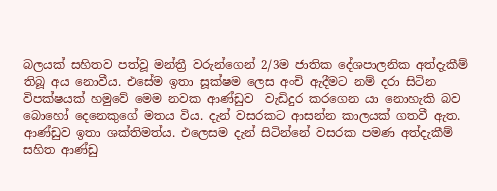බලයක් සහිතව පත්වූ මන්ත්‍රී වරුන්ගෙන් 2/3ම ජාතික දේශපාලනික අත්දැකීම් තිබූ අය නොවීය. එසේම ඉතා සූක්ෂම ලෙස අංචි ඇදීමට නම් දරා සිටින විපක්ෂයක් හමුවේ මෙම නවක ආණ්ඩුව  වැඩිදුර කරගෙන යා නොහැකි බව බොහෝ දෙනෙකුගේ මතය විය. දැන් වසරකට ආසන්න කාලයක් ගතවී ඇත. ආණ්ඩුව ඉතා ශක්තිමත්ය. එලෙසම දැන් සිටින්නේ වසරක පමණ අත්දැකීම් සහිත ආණ්ඩු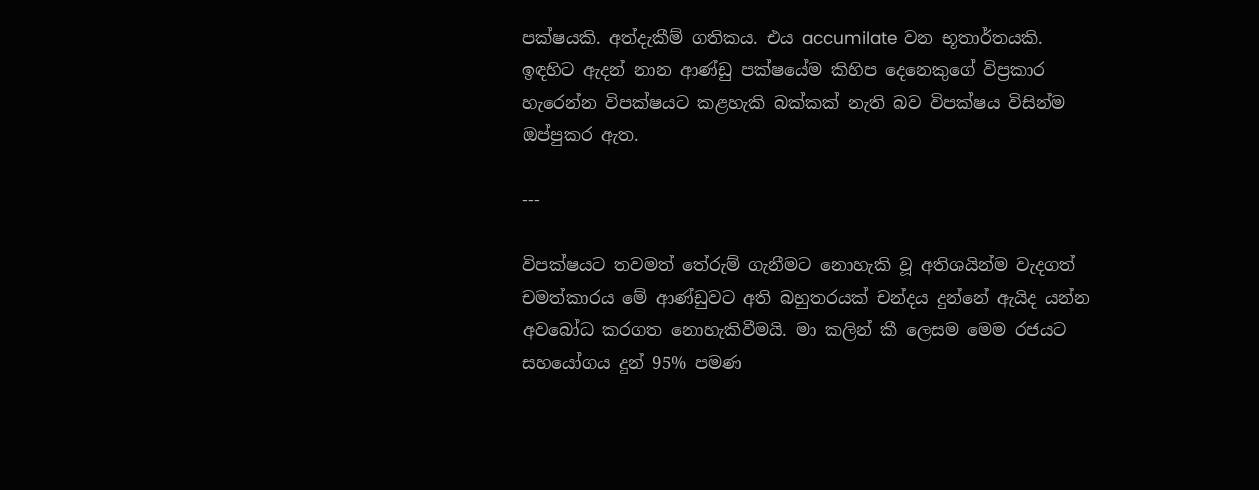පක්ෂයකි. අත්දැකීම් ගතිකය. එය accumilate වන භූතාර්තයකි. ඉඳහිට ඇදන් නාන ආණ්ඩු පක්ෂයේම කිහිප දෙනෙකුගේ විප්‍රකාර හැරෙන්න විපක්ෂයට කළහැකි බක්කක් නැති බව විපක්ෂය විසින්ම ඔප්පුකර ඇත.

---

විපක්ෂයට තවමත් තේරුම් ගැනීමට නොහැකි වූ අතිශයින්ම වැදගත් චමත්කාරය මේ ආණ්ඩුවට අති බහුතරයක් චන්දය දුන්නේ ඇයිද යන්න අවබෝධ කරගත නොහැකිවීමයි. මා කලින් කී ලෙසම මෙම රජයට සහයෝගය දුන් 95% පමණ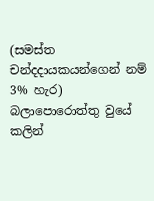(සමස්ත චන්දදායකයන්ගෙන් නම් 3% හැර) බලාපොරොත්තු වුයේ කලින්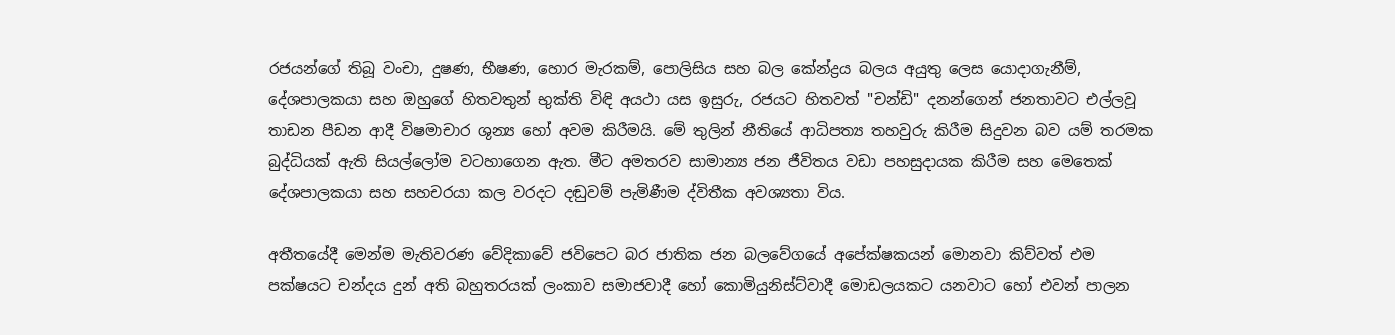රජයන්ගේ තිබූ වංචා, දුෂණ, භීෂණ, හොර මැරකම්, පොලිසිය සහ බල කේන්ද්‍රය බලය අයුතු ලෙස යොදාගැනීම්, දේශපාලකයා සහ ඔහුගේ හිතවතුන් භුක්ති විඳි අයථා යස ඉසුරු, රජයට හිතවත් "චන්ඩි" දනන්ගෙන් ජනතාවට එල්ලවූ තාඩන පීඩන ආදී විෂමාචාර ශුන්‍ය හෝ අවම කිරීමයි. මේ තුලින් නීතියේ ආධිපත්‍ය තහවුරු කිරීම සිදුවන බව යම් තරමක බුද්ධියක් ඇති සියල්ලෝම වටහාගෙන ඇත. මීට අමතරව සාමාන්‍ය ජන ජීවිතය වඩා පහසුදායක කිරීම සහ මෙතෙක් දේශපාලකයා සහ සහචරයා කල වරදට දඬුවම් පැමිණීම ද්විතීක අවශ්‍යතා විය.

අතීතයේදී මෙන්ම මැතිවරණ වේදිකාවේ ජවිපෙට බර ජාතික ජන බලවේගයේ අපේක්ෂකයන් මොනවා කිව්වත් එම පක්ෂයට චන්දය දුන් අති බහුතරයක් ලංකාව සමාජවාදී හෝ කොමියුනිස්ට්වාදී මොඩලයකට යනවාට හෝ එවන් පාලන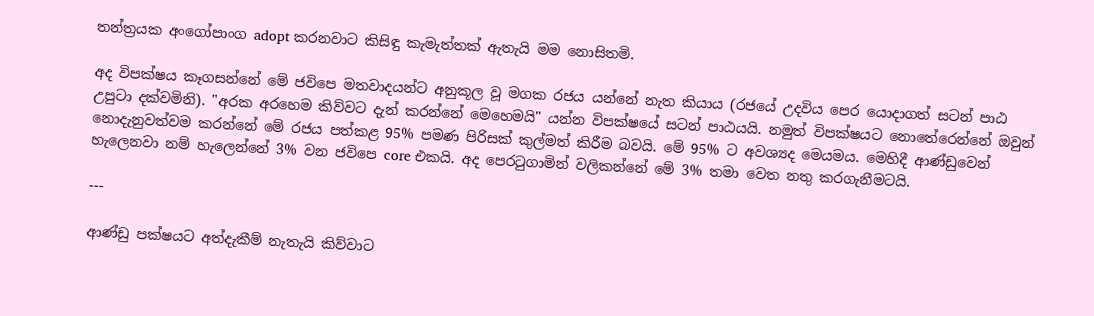තන්ත්‍රයක අංගෝපාංග adopt කරනවාට කිසිඳු කැමැත්තක් ඇතැයි මම නොසිතමි.

අද විපක්ෂය කෑගසන්නේ මේ ජවිපෙ මතවාදයන්ට අනුකූල වූ මගක රජය යන්නේ නැත කියාය (රජයේ උදවිය පෙර යොදාගත් සටන් පාඨ උපුටා දක්වමිනි). "අරක අරහෙම කිව්වට දැන් කරන්නේ මෙහෙමයි" යන්න විපක්ෂයේ සටන් පාඨයයි. නමුත් විපක්ෂයට නොතේරෙන්නේ ඔවුන් නොදැනුවත්වම කරන්නේ මේ රජය පත්කළ 95% පමණ පිරිසක් කුල්මත් කිරීම බවයි. මේ 95% ට අවශ්‍යද මෙයමය. මෙහිදී ආණ්ඩුවෙන් හැලෙනවා නම් හැලෙන්නේ 3% වන ජවිපෙ core එකයි. අද පෙරටුගාමින් වලිකන්නේ මේ 3% තමා වෙත නතු කරගැනීමටයි.

---

ආණ්ඩු පක්ෂයට අත්දැකීම් නැතැයි කිව්වාට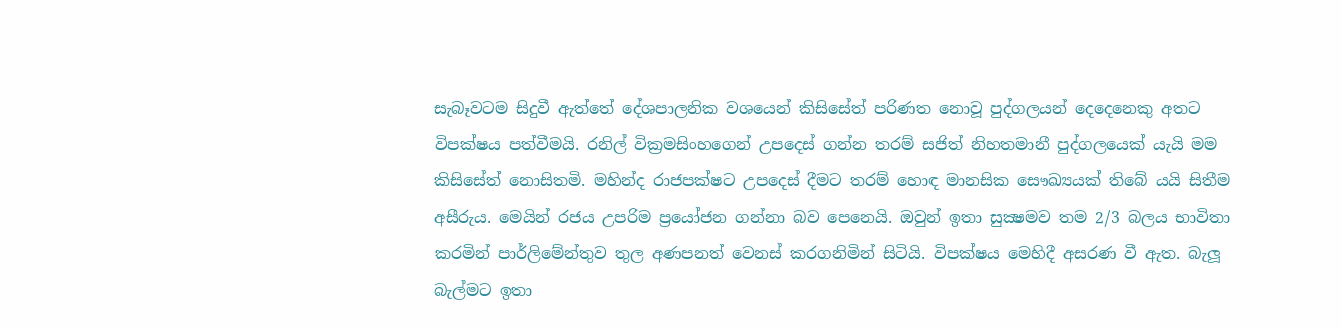සැබෑවටම සිදුවී ඇත්තේ දේශපාලනික වශයෙන් කිසිසේත් පරිණත නොවූ පුද්ගලයන් දෙදෙනෙකු අතට විපක්ෂය පත්වීමයි. රනිල් වික්‍රමසිංහගෙන් උපදෙස් ගන්න තරම් සජිත් නිහතමානී පුද්ගලයෙක් යැයි මම කිසිසේත් නොසිතමි. මහින්ද රාජපක්ෂට උපදෙස් දීමට තරම් හොඳ මානසික සෞඛ්‍යයක් තිබේ යයි සිතීම අසීරුය. මෙයින් රජය උපරිම ප්‍රයෝජන ගන්නා බව පෙනෙයි. ඔවුන් ඉතා සුක්‍ෂමව තම 2/3 බලය භාවිතා කරමින් පාර්ලිමේන්තුව තුල අණපනත් වෙනස් කරගනිමින් සිටියි. විපක්ෂය මෙහිදී අසරණ වී ඇත. බැලූ බැල්මට ඉතා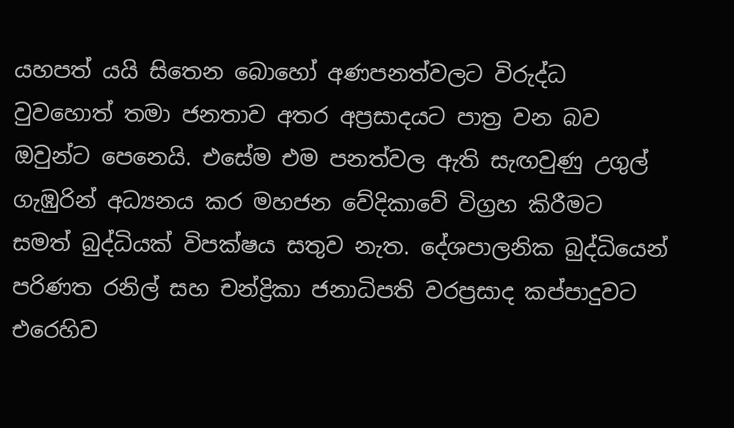යහපත් යයි සිතෙන බොහෝ අණපනත්වලට විරුද්ධ වුවහොත් තමා ජනතාව අතර අප්‍රසාදයට පාත්‍ර වන බව ඔවුන්ට පෙනෙයි. එසේම එම පනත්වල ඇති සැඟවුණු උගුල් ගැඹුරින් අධ්‍යනය කර මහජන වේදිකාවේ විග්‍රහ කිරීමට සමත් බුද්ධියක් විපක්ෂය සතුව නැත. දේශපාලනික බුද්ධියෙන් පරිණත රනිල් සහ චන්ද්‍රිකා ජනාධිපති වරප්‍රසාද කප්පාදුවට එරෙහිව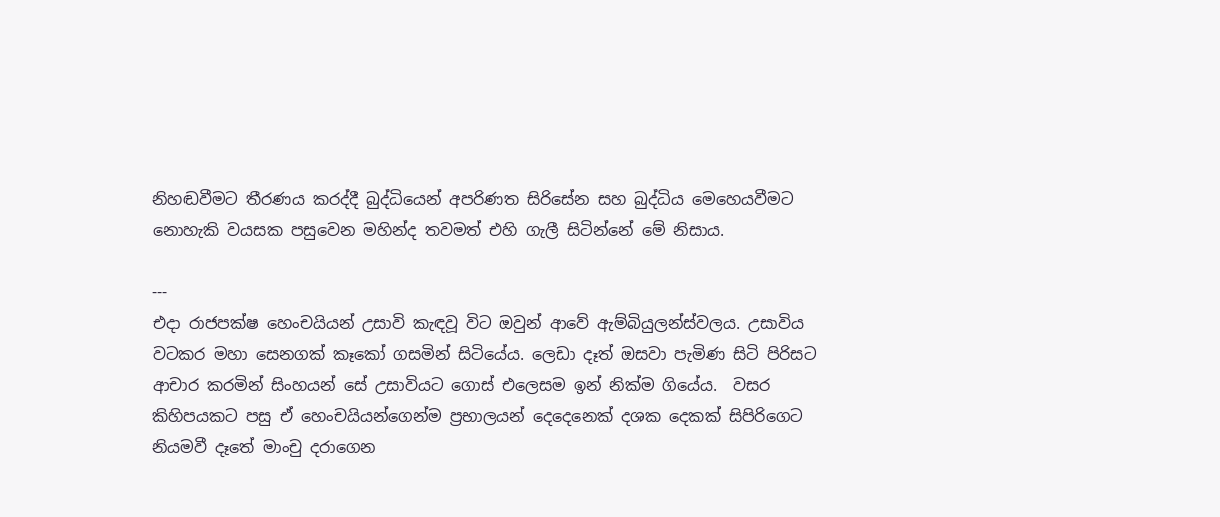නිහඬවීමට තීරණය කරද්දී බුද්ධියෙන් අපරිණත සිරිසේන සහ බුද්ධිය මෙහෙයවීමට නොහැකි වයසක පසුවෙන මහින්ද තවමත් එහි ගැලී සිටින්නේ මේ නිසාය.

---
එදා රාජපක්ෂ හෙංචයියන් උසාවි කැඳවූ විට ඔවුන් ආවේ ඇම්බියුලන්ස්වලය. උසාවිය වටකර මහා සෙනගක් කෑකෝ ගසමින් සිටියේය. ලෙඩා දෑත් ඔසවා පැමිණ සිටි පිරිසට ආචාර කරමින් සිංහයන් සේ උසාවියට ගොස් එලෙසම ඉන් නික්ම ගියේය.  වසර කිහිපයකට පසු ඒ හෙංචයියන්ගෙන්ම ප්‍රභාලයන් දෙදෙනෙක් දශක දෙකක් සිපිරිගෙට නියමවී දෑතේ මාංචු දරාගෙන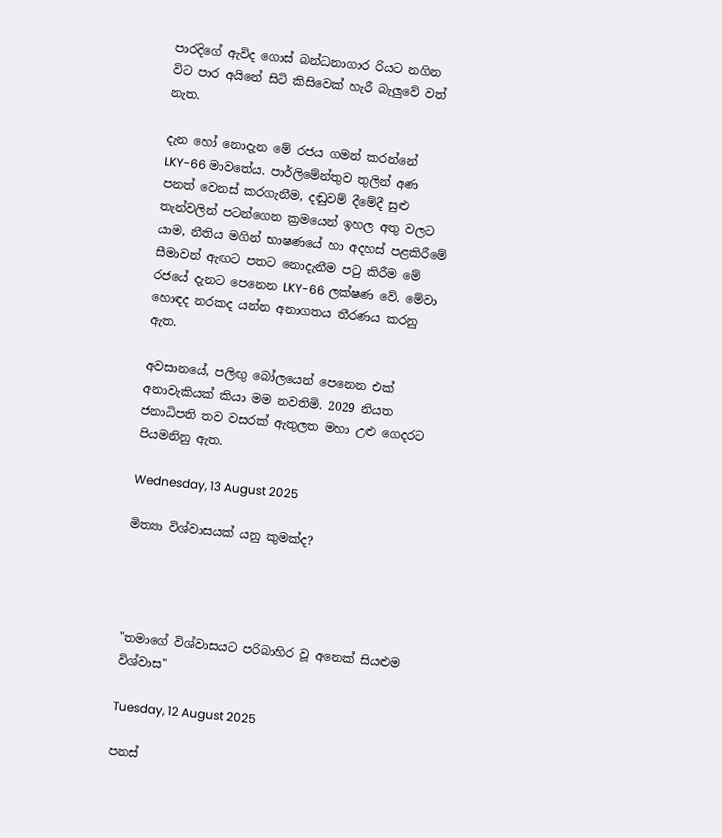පාරදිගේ ඇවිද ගොස් බන්ධනාගාර රියට නගින විට පාර අයිනේ සිටි කිසිවෙක් හැරී බැලුවේ වත් නැත.

දැන හෝ නොදැන මේ රජය ගමන් කරන්නේ LKY-66 මාවතේය. පාර්ලිමේන්තුව තුලින් අණ පනත් වෙනස් කරගැනීම, දඬුවම් දීමේදී සුළු තැන්වලින් පටන්ගෙන ක්‍රමයෙන් ඉහල අතු වලට යාම, නීතිය මගින් භාෂණයේ හා අදහස් පළකිරීමේ සීමාවන් ඇඟට පතට නොදැනීම පටු කිරීම මේ රජයේ දැනට පෙනෙන LKY-66 ලක්ෂණ වේ. මේවා හොඳද නරකද යන්න අනාගතය තීරණය කරනු ඇත.

අවසානයේ, පලිඟු බෝලයෙන් පෙනෙන එක් අනාවැකියක් කියා මම නවතිමි. 2029 නියත ජනාධිපති තව වසරක් ඇතුලත මහා උළු ගෙදරට පියමනිනු ඇත.

Wednesday, 13 August 2025

මිත්‍යා විශ්වාසයක් යනු කුමක්ද?




"තමාගේ විශ්වාසයට පරිබාහිර වූ අනෙක් සියළුම විශ්වාස"

Tuesday, 12 August 2025

පනස්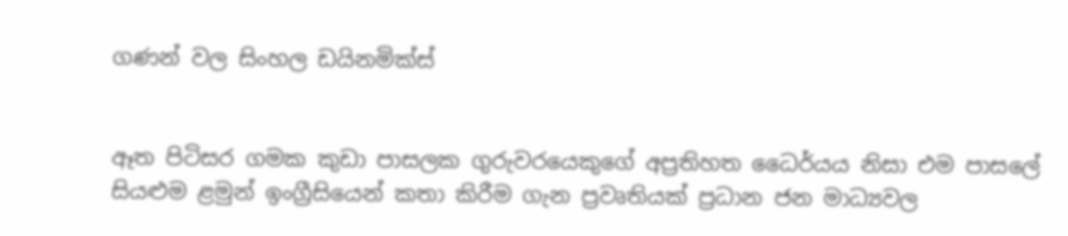ගණන් වල සිංහල ඩයිනමික්ස්


ඈත පිටිසර ගමක කුඩා පාසලක ගුරුවරයෙකුගේ අප්‍රතිහත ධෛර්යය නිසා එම පාසලේ සියළුම ළමුන් ඉංග්‍රීසියෙන් කතා කිරීම ගැන ප්‍රවෘතියක් ප්‍රධාන ජන මාධ්‍යවල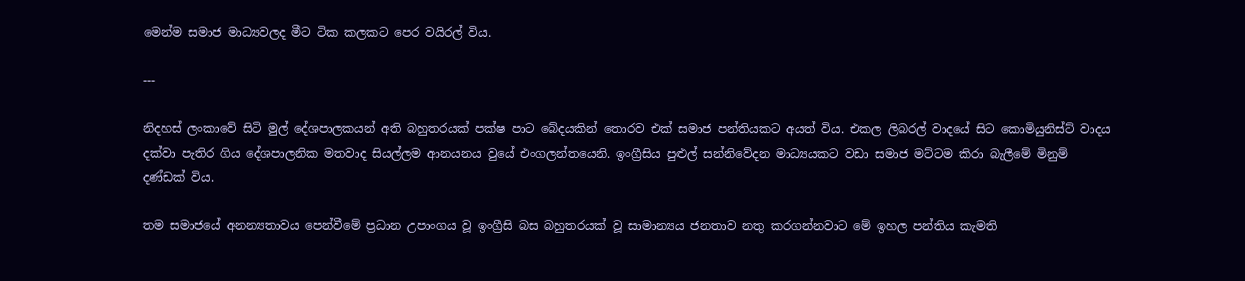මෙන්ම සමාජ මාධ්‍යවලද මීට ටික කලකට පෙර වයිරල් විය.

---

නිදහස් ලංකාවේ සිටි මුල් දේශපාලකයන් අති බහුතරයක් පක්ෂ පාට බේදයකින් තොරව එක් සමාජ පන්තියකට අයත් විය. එකල ලිබරල් වාදයේ සිට කොමියුනිස්ට් වාදය දක්වා පැතිර ගිය දේශපාලනික මතවාද සියල්ලම ආනයනය වුයේ එංගලන්තයෙනි. ඉංග්‍රීසිය පුළුල් සන්නිවේදන මාධ්‍යයකට වඩා සමාජ මට්ටම කිරා බැලීමේ මිනුම් දණ්ඩක් විය.

තම සමාජයේ අනන්‍යතාවය පෙන්වීමේ ප්‍රධාන උපාංගය වූ ඉංග්‍රීසි බස බහුතරයක් වූ සාමාන්‍යය ජනතාව නතු කරගන්නවාට මේ ඉහල පන්තිය කැමති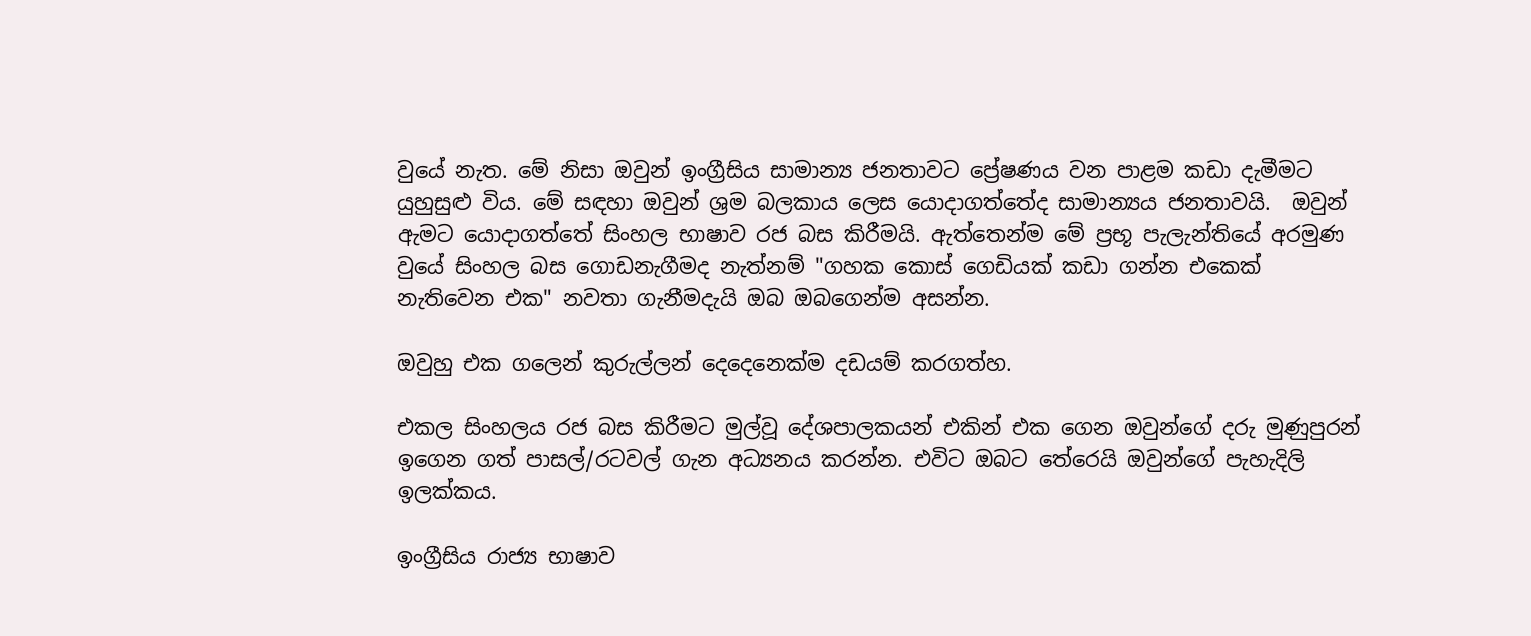වුයේ නැත. මේ නිසා ඔවුන් ඉංග්‍රීසිය සාමාන්‍ය ජනතාවට ප්‍රේෂණය වන පාළම කඩා දැමීමට යුහුසුළු විය. මේ සඳහා ඔවුන් ශ්‍රම බලකාය ලෙස යොදාගත්තේද සාමාන්‍යය ජනතාවයි.  ඔවුන් ඇමට යොදාගත්තේ සිංහල භාෂාව රජ බස කිරීමයි. ඇත්තෙන්ම මේ ප්‍රභූ පැලැන්තියේ අරමුණ වුයේ සිංහල බස ගොඩනැගීමද නැත්නම් "ගහක කොස් ගෙඩියක් කඩා ගන්න එකෙක් නැතිවෙන එක" නවතා ගැනීමදැයි ඔබ ඔබගෙන්ම අසන්න.

ඔවුහු එක ගලෙන් කුරුල්ලන් දෙදෙනෙක්ම දඩයම් කරගත්හ.

එකල සිංහලය රජ බස කිරීමට මුල්වූ දේශපාලකයන් එකින් එක ගෙන ඔවුන්ගේ දරු මුණුපුරන් ඉගෙන ගත් පාසල්/රටවල් ගැන අධ්‍යනය කරන්න. එවිට ඔබට තේරෙයි ඔවුන්ගේ පැහැදිලි ඉලක්කය.

ඉංග්‍රීසිය රාජ්‍ය භාෂාව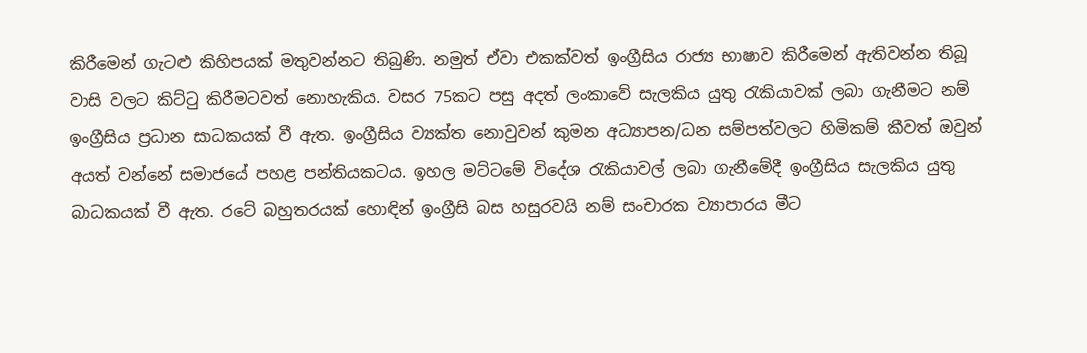කිරීමෙන් ගැටළු කිහිපයක් මතුවන්නට තිබුණි. නමුත් ඒවා එකක්වත් ඉංග්‍රීසිය රාජ්‍ය භාෂාව කිරීමෙන් ඇතිවන්න තිබූ වාසි වලට කිට්ටු කිරීමටවත් නොහැකිය. වසර 75කට පසු අදත් ලංකාවේ සැලකිය යුතු රැකියාවක් ලබා ගැනීමට නම් ඉංග්‍රීසිය ප්‍රධාන සාධකයක් වී ඇත. ඉංග්‍රීසිය ව්‍යක්ත නොවුවන් කුමන අධ්‍යාපන/ධන සම්පත්වලට හිමිකම් කීවත් ඔවුන් අයත් වන්නේ සමාජයේ පහළ පන්තියකටය. ඉහල මට්ටමේ විදේශ රැකියාවල් ලබා ගැනීමේදී ඉංග්‍රීසිය සැලකිය යුතු බාධකයක් වී ඇත. රටේ බහුතරයක් හොඳින් ඉංග්‍රීසි බස හසුරවයි නම් සංචාරක ව්‍යාපාරය මීට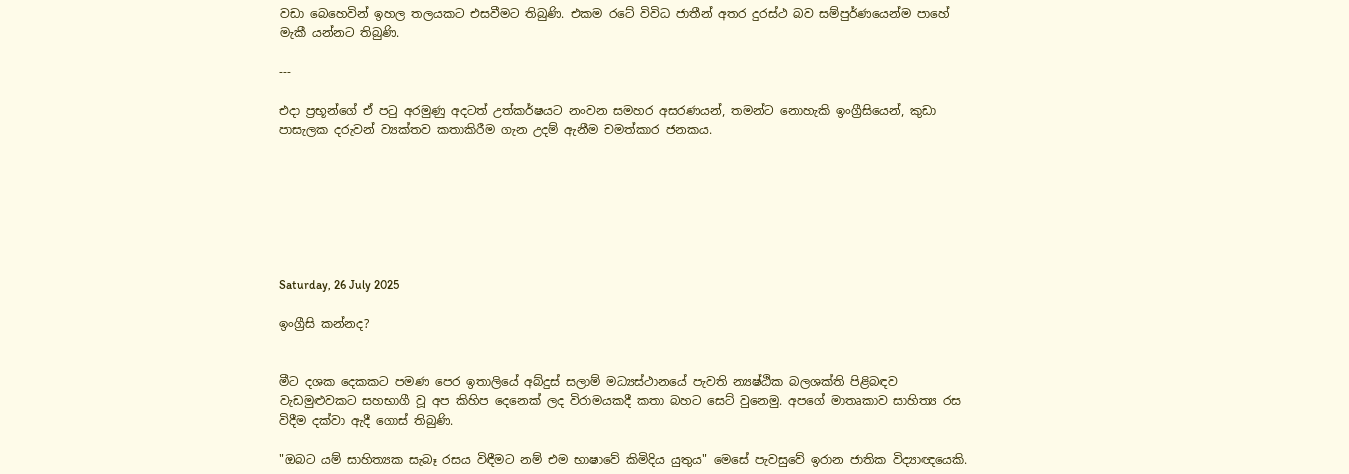වඩා බෙහෙවින් ඉහල තලයකට එසවීමට තිබුණි. එකම රටේ විවිධ ජාතීන් අතර දුරස්ථ බව සම්පුර්ණයෙන්ම පාහේ මැකී යන්නට තිබුණි.

---

එදා ප්‍රභූන්ගේ ඒ පටු අරමුණු අදටත් උත්කර්ෂයට නංවන සමහර අසරණයන්, තමන්ට නොහැකි ඉංග්‍රීසියෙන්, කුඩා පාසැලක දරුවන් ව්‍යක්තව කතාකිරීම ගැන උදම් ඇනීම චමත්කාර ජනකය.







Saturday, 26 July 2025

ඉංග්‍රීසි කන්නද?


මීට දශක දෙකකට පමණ පෙර ඉතාලියේ අබ්දුස් සලාම් මධ්‍යස්ථානයේ පැවති න්‍යෂ්ඨික බලශක්ති පිළිබඳව වැඩමුළුවකට සහභාගී වූ අප කිහිප දෙනෙක් ලද විරාමයකදී කතා බහට සෙට් වුනෙමු. අපගේ මාතෘකාව සාහිත්‍ය රස විදීම දක්වා ඇදී ගොස් තිබුණි.

"ඔබට යම් සාහිත්‍යක සැබෑ රසය විඳීමට නම් එම භාෂාවේ කිමිදිය යුතුය" මෙසේ පැවසුවේ ඉරාන ජාතික විද්‍යාඥයෙකි.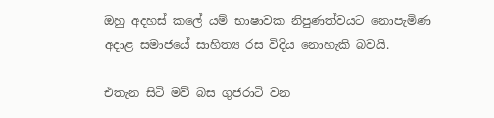ඔහු අදහස් කලේ යම් භාෂාවක නිපුණත්වයට නොපැමිණ අදාළ සමාජයේ සාහිත්‍ය රස විදිය නොහැකි බවයි.

එතැන සිටි මව් බස ගුජරාටි වන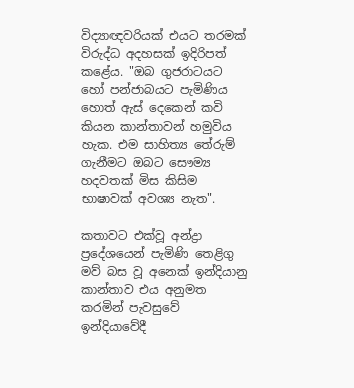විද්‍යාඥවරියක් එයට තරමක් විරුද්ධ අදහසක් ඉදිරිපත් කළේය. "ඔබ ගුජරාටයට හෝ පන්ජාබයට පැමිණිය හොත් ඇස් දෙකෙන් කවි කියන කාන්තාවන් හමුවිය හැක. එම සාහිත්‍ය තේරුම් ගැනීමට ඔබට සෞම්‍ය හදවතක් මිස කිසිම භාෂාවක් අවශ්‍ය නැත".

කතාවට එක්වූ අන්ද්‍රා ප්‍රදේශයෙන් පැමිණි තෙළිගු මව් බස වූ අනෙක් ඉන්දියානු කාන්තාව එය අනුමත කරමින් පැවසුවේ ඉන්දියාවේදී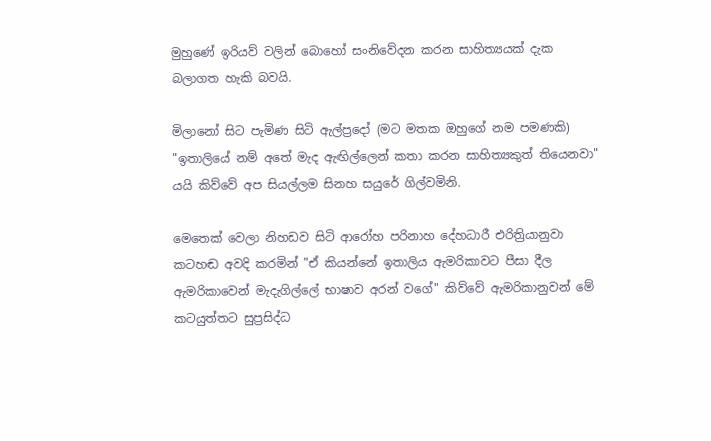මුහුණේ ඉරියව් වලින් බොහෝ සංනිවේදන කරන සාහිත්‍යයක් දැක බලාගත හැකි බවයි.

මිලානෝ සිට පැමිණ සිටි ඇල්ප්‍රදෝ (මට මතක ඔහුගේ නම පමණකි) "ඉතාලියේ නම් අතේ මැද ඇඟිල්ලෙන් කතා කරන සාහිත්‍යකුත් තියෙනවා" යයි කිව්වේ අප සියල්ලම සිනහ සයුරේ ගිල්වමිනි.

මෙතෙක් වෙලා නිහඩව සිටි ආරෝහ පරිනාහ දේහධාරී එරිත්‍රියානුවා කටහඬ අවදි කරමින් "ඒ කියන්නේ ඉතාලිය ඇමරිකාවට පීසා දීල ඇමරිකාවෙන් මැදැගිල්ලේ භාෂාව අරන් වගේ" කිව්වේ ඇමරිකානුවන් මේ කටයුත්තට සුප්‍රසිද්ධ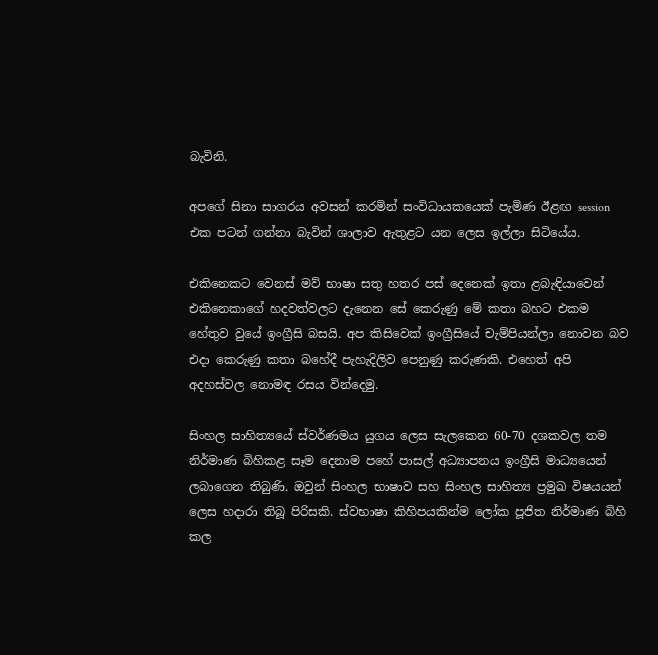බැවිනි.

අපගේ සිනා සාගරය අවසන් කරමින් සංවිධායකයෙක් පැමිණ ඊළඟ session එක පටන් ගන්නා බැවින් ශාලාව ඇතුළට යන ලෙස ඉල්ලා සිටියේය.

එකිනෙකට වෙනස් මව් භාෂා සතු හතර පස් දෙනෙක් ඉතා ළබැඳියාවෙන් එකිනෙකාගේ හදවත්වලට දැනෙන සේ කෙරුණු මේ කතා බහට එකම හේතුව වුයේ ඉංග්‍රීසි බසයි. අප කිසිවෙක් ඉංග්‍රීසියේ චැම්පියන්ලා නොවන බව එදා කෙරුණු කතා බහේදී පැහැදිලිව පෙනුණු කරුණකි. එහෙත් අපි අදහස්වල නොමඳ රසය වින්දෙමු.

සිංහල සාහිත්‍යයේ ස්වර්ණමය යුගය ලෙස සැලකෙන 60-70 දශකවල තම නිර්මාණ බිහිකළ සෑම දෙනාම පහේ පාසල් අධ්‍යාපනය ඉංග්‍රීසි මාධ්‍යයෙන් ලබාගෙන තිබුණි. ඔවුන් සිංහල භාෂාව සහ සිංහල සාහිත්‍ය ප්‍රමුඛ විෂයයන් ලෙස හදාරා තිබූ පිරිසකි. ස්වභාෂා කිහිපයකින්ම ලෝක පූජිත නිර්මාණ බිහි කල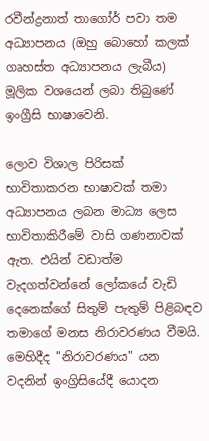රවීන්ද්‍රනාත් තාගෝර් පවා තම අධ්‍යාපනය (ඔහු බොහෝ කලක් ගෘහස්ත අධ්‍යාපනය ලැබීය) මූලික වශයෙන් ලබා තිබුණේ ඉංග්‍රීසි භාෂාවෙනි.

ලොව විශාල පිරිසක් භාවිතාකරන භාෂාවක් තමා අධ්‍යාපනය ලබන මාධ්‍ය ලෙස භාවිතාකිරීමේ වාසි ගණනාවක් ඇත. එයින් වඩාත්ම වැදගත්වන්නේ ලෝකයේ වැඩි දෙනෙක්ගේ සිතුම් පැතුම් පිළිබඳව තමාගේ මනස නිරාවරණය වීමයි. මෙහිදීද "නිරාවරණය" යන වදනින් ඉංග්‍රිසියේදී යොදන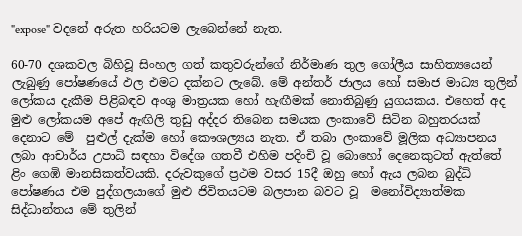"expose" වදනේ අරුත හරියටම ලැබෙන්නේ නැත.

60-70 දශකවල බිහිවූ සිංහල ගත් කතුවරුන්ගේ නිර්මාණ තුල ගෝලීය සාහිත්‍යයෙන් ලැබුණු පෝෂණයේ ඵල එමට දක්නට ලැබේ. මේ අන්තර් ජාලය හෝ සමාජ මාධ්‍ය තුලින් ලෝකය දැකීම පිළිබඳව අංශු මාත්‍රයක හෝ හැඟීමක් නොතිබුණු යුගයකය. එහෙත් අද මුළු ලෝකයම අපේ ඇඟිලි තුඩු අද්දර තිබෙන සමයක ලංකාවේ සිටින බහුතරයක් දෙනාට මේ  පුළුල් දැක්ම හෝ කෞශල්‍යය නැත. ඒ තබා ලංකාවේ මූලික අධ්‍යාපනය ලබා ආචාර්ය උපාධි සඳහා විදේශ ගතවී එහිම පදිංචි වූ බොහෝ දෙනෙකුටත් ඇත්තේ ළිං ගෙඹි මානසිකත්වයකි. දරුවකුගේ ප්‍රථම වසර 15දී ඔහු හෝ ඇය ලබන බුද්ධි පෝෂණය එම පුද්ගලයාගේ මුළු ජිවිතයටම බලපාන බවට වූ  මනෝවිද්‍යාත්මක සිද්ධාන්තය මේ තුලින්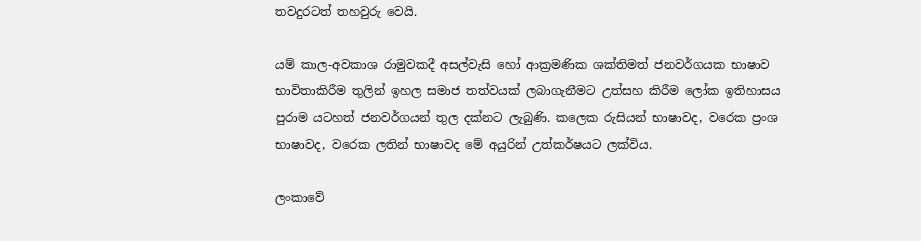තවදුරටත් තහවුරු වෙයි.

යම් කාල-අවකාශ රාමුවකදී අසල්වැසි හෝ ආක්‍රමණික ශක්තිමත් ජනවර්ගයක භාෂාව භාවිතාකිරීම තුලින් ඉහල සමාජ තත්වයක් ලබාගැනීමට උත්සහ කිරීම ලෝක ඉතිහාසය පුරාම යටහත් ජනවර්ගයන් තුල දක්නට ලැබුණි. කලෙක රුසියන් භාෂාවද, වරෙක ප්‍රංශ භාෂාවද, වරෙක ලතින් භාෂාවද මේ අයුරින් උත්කර්ෂයට ලක්විය.

ලංකාවේ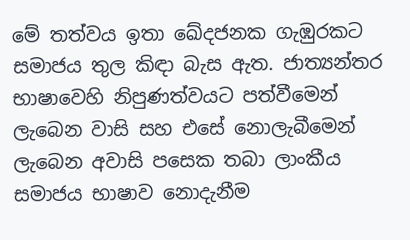මේ තත්වය ඉතා ඛේදජනක ගැඹුරකට සමාජය තුල කිඳා බැස ඇත. ජාත්‍යන්තර භාෂාවෙහි නිපුණත්වයට පත්වීමෙන් ලැබෙන වාසි සහ එසේ නොලැබීමෙන් ලැබෙන අවාසි පසෙක තබා ලාංකීය සමාජය භාෂාව නොදැනීම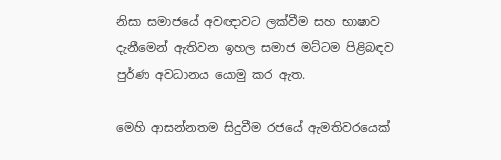නිසා සමාජයේ අවඥාවට ලක්වීම සහ භාෂාව දැනීමෙන් ඇතිවන ඉහල සමාජ මට්ටම පිළිබඳව පුර්ණ අවධානය යොමු කර ඇත.

මෙහි ආසන්නතම සිදුවීම රජයේ ඇමතිවරයෙක්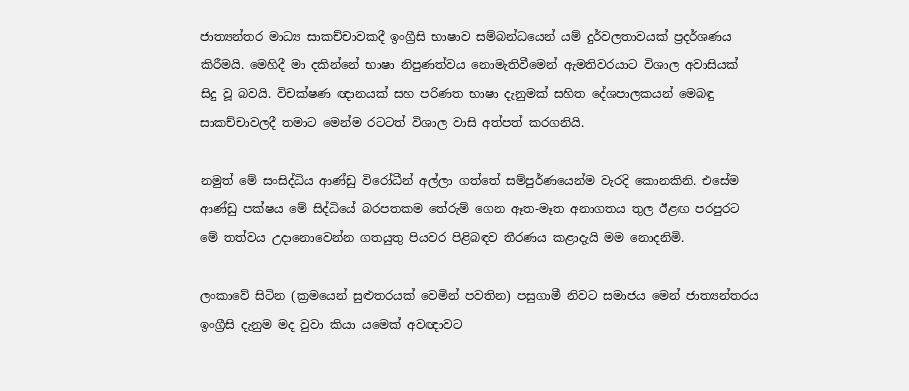ජාත්‍යන්තර මාධ්‍ය සාකච්චාවකදී ඉංග්‍රීසි භාෂාව සම්බන්ධයෙන් යම් දුර්වලතාවයක් ප්‍රදර්ශණය කිරීමයි. මෙහිදී මා දකින්නේ භාෂා නිපුණත්වය නොමැතිවීමෙන් ඇමතිවරයාට විශාල අවාසියක් සිදු වූ බවයි. විචක්ෂණ ඥානයක් සහ පරිණත භාෂා දැනුමක් සහිත දේශපාලකයන් මෙබඳු සාකච්චාවලදී තමාට මෙන්ම රටටත් විශාල වාසි අත්පත් කරගනියි.

නමුත් මේ සංසිද්ධිය ආණ්ඩු විරෝධීන් අල්ලා ගත්තේ සම්පුර්ණයෙන්ම වැරදි කොනකිනි. එසේම ආණ්ඩු පක්ෂය මේ සිද්ධියේ බරපතකම තේරුම් ගෙන ඈත-මෑත අනාගතය තුල ඊළඟ පරපුරට මේ තත්වය උදානොවෙන්න ගතයුතු පියවර පිළිබඳව තීරණය කළාදැයි මම නොදනිමි.

ලංකාවේ සිටින (ක්‍රමයෙන් සුළුතරයක් වෙමින් පවතින) පසුගාමී නිවට සමාජය මෙන් ජාත්‍යන්තරය ඉංග්‍රීසි දැනුම මද වුවා කියා යමෙක් අවඥාවට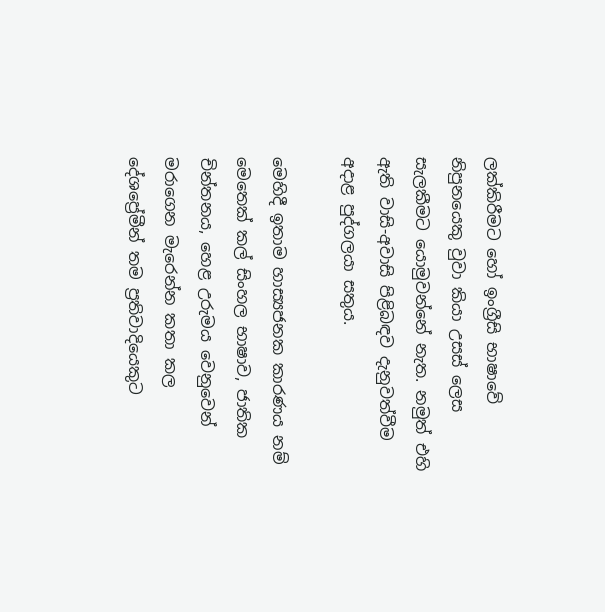ලක්කිරීමට හෝ ඉංග්‍රීසි භාෂාවේ නිපුනයෙකු වුවා කියා උසස් ලෙස සැලකීමට යොමුවන්නේ නැත. නමුත් එහි ඇති වාසි-අවාසි පිළිබඳව දැනුවත්වීම අදාළ පුද්ගලයා සතුය.

මෙහිදී ඉතාම හාස්‍යජනක කාරණය නම් මෙතෙක් කල් සිංහල භාෂාව, ජාතික චින්තනය, හෙළ උරුමය වෙනුවෙන් මරාගෙන මැරෙන්න කතා කල දේශප්‍රේමීන් තම ප්‍රතිවාදියෙකුට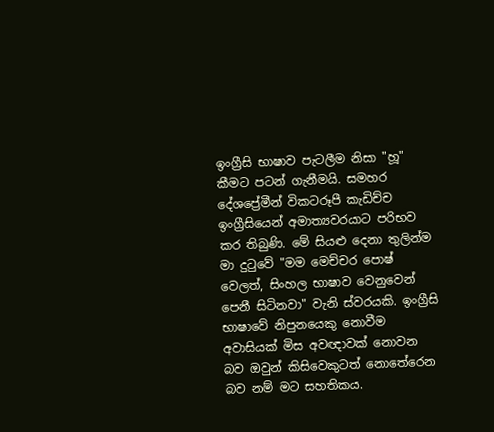ඉංග්‍රීසි භාෂාව පැටලීම නිසා "හූ" කීමට පටන් ගැනීමයි. සමහර දේශප්‍රේමීන් විකටරූපී කැඩිච්ච ඉංග්‍රීසියෙන් අමාත්‍යවරයාට පරිභව කර තිබුණි. මේ සියළු දෙනා තුලින්ම මා දුටුවේ "මම මෙච්චර පොෂ් වෙලත්, සිංහල භාෂාව වෙනුවෙන් පෙනී සිටිනවා" වැනි ස්වරයකි. ඉංග්‍රීසි භාෂාවේ නිපුනයෙකු නොවීම අවාසියක් මිස අවඥාවක් නොවන බව ඔවුන් කිසිවෙකුටත් නොතේරෙන බව නම් මට සහතිකය.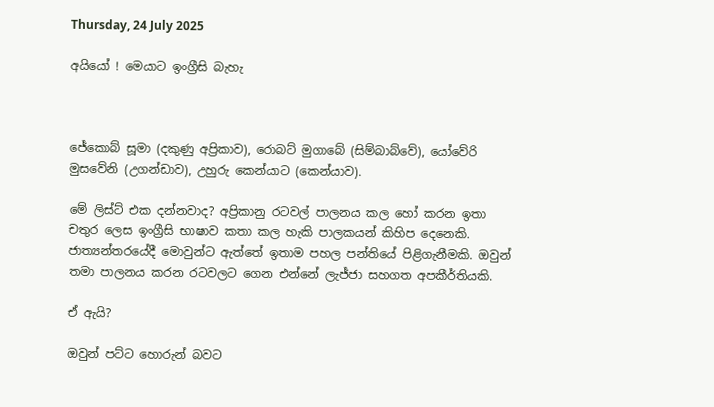Thursday, 24 July 2025

අයියෝ ! මෙයාට ඉංග්‍රීසි බැහැ



ජේකොබ් සූමා (දකුණු අප්‍රිකාව), රොබට් මුගාබේ (සිම්බාබ්වේ), යෝවේරි මුසවේනි (උගන්ඩාව), උහුරු කෙන්යාට (කෙන්යාව).

මේ ලිස්ට් එක දන්නවාද? අප්‍රිකානු රටවල් පාලනය කල හෝ කරන ඉතා චතුර ලෙස ඉංග්‍රීසි භාෂාව කතා කල හැකි පාලකයන් කිහිප දෙනෙකි. ජාත්‍යන්තරයේදී මොවුන්ට ඇත්තේ ඉතාම පහල පන්තියේ පිළිගැනීමකි. ඔවුන් තමා පාලනය කරන රටවලට ගෙන එන්නේ ලැජ්ජා සහගත අපකීර්තියකි.

ඒ ඇයි?

ඔවුන් පට්ට හොරුන් බවට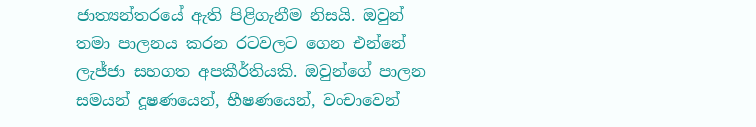ජාත්‍යන්තරයේ ඇති පිළිගැනීම නිසයි. ඔවුන් තමා පාලනය කරන රටවලට ගෙන එන්නේ ලැජ්ජා සහගත අපකීර්තියකි. ඔවුන්ගේ පාලන සමයන් දූෂණයෙන්, භීෂණයෙන්, වංචාවෙන්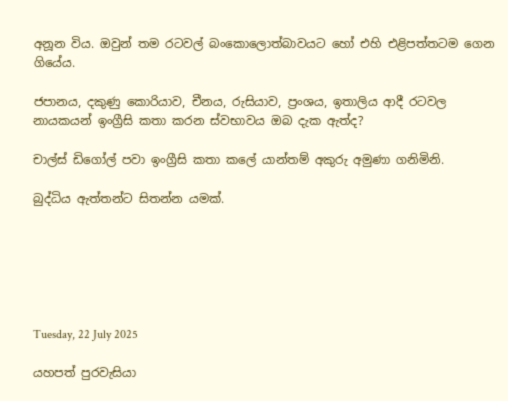අනූන විය. ඔවුන් තම රටවල් බංකොලොත්බාවයට හෝ එහි එළිපත්තටම ගෙන ගියේය.

ජපානය, දකුණු කොරියාව, චීනය, රුසියාව, ප්‍රංශය, ඉතාලිය ආදී රටවල නායකයන් ඉංග්‍රීසි කතා කරන ස්වභාවය ඔබ දැක ඇත්ද?

චාල්ස් ඩිගෝල් පවා ඉංග්‍රීසි කතා කලේ යාන්තම් අකුරු අමුණා ගනිමිනි.

බුද්ධිය ඇත්තන්ට සිතන්න යමක්.






Tuesday, 22 July 2025

යහපත් පුරවැසියා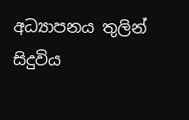අධ්‍යාපනය තුලින් සිදුවිය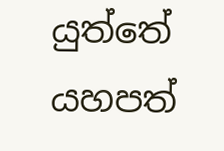යුත්තේ යහපත්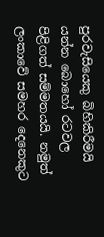පුරවැසියෙකු බිහිකිරීමයි යන්න බොහෝ රටවල පිළිගත් සම්මතයයි. නමුත් ලංකාවේ සමහර දෙනෙකුට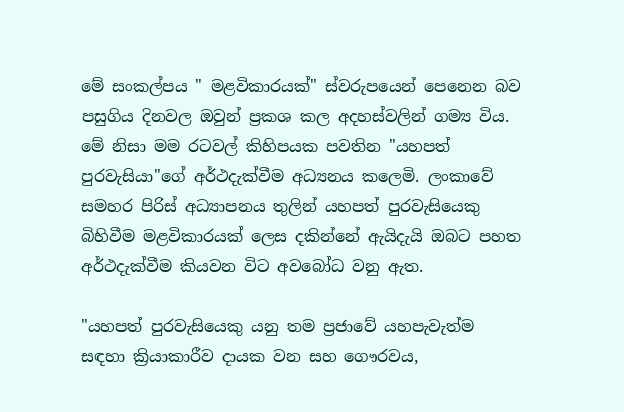මේ සංකල්පය " මළවිකාරයක්" ස්වරුපයෙන් පෙනෙන බව පසුගිය දිනවල ඔවුන් ප්‍රකශ කල අදහස්වලින් ගම්‍ය විය. මේ නිසා මම රටවල් කිහිපයක පවතින "යහපත් පුරවැසියා"ගේ අර්ථදැක්වීම අධ්‍යනය කලෙමි. ලංකාවේ සමහර පිරිස් අධ්‍යාපනය තුලින් යහපත් පුරවැසියෙකු බිහිවීම මළවිකාරයක් ලෙස දකින්නේ ඇයිදැයි ඔබට පහත අර්ථදැක්වීම කියවන විට අවබෝධ වනු ඇත.

"යහපත් පුරවැසියෙකු යනු තම ප්‍රජාවේ යහපැවැත්ම සඳහා ක්‍රියාකාරීව දායක වන සහ ගෞරවය,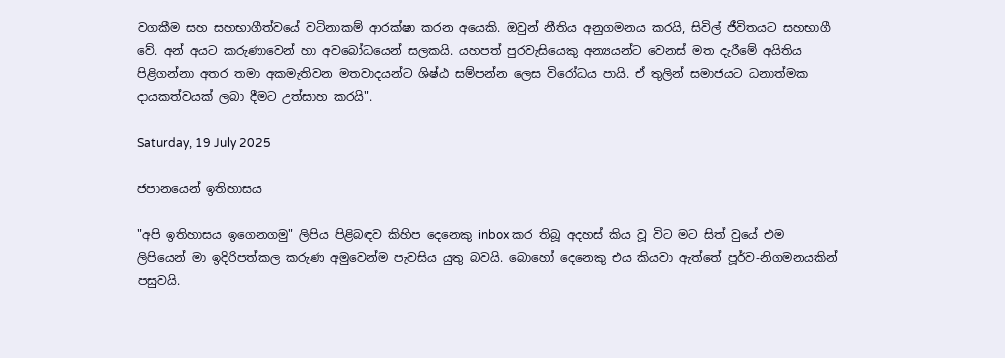වගකීම සහ සහභාගීත්වයේ වටිනාකම් ආරක්ෂා කරන අයෙකි. ඔවුන් නීතිය අනුගමනය කරයි, සිවිල් ජීවිතයට සහභාගී වේ. අන් අයට කරුණාවෙන් හා අවබෝධයෙන් සලකයි. යහපත් පුරවැසියෙකු අන්‍යයන්ට වෙනස් මත දැරීමේ අයිතිය පිළිගන්නා අතර තමා අකමැතිවන මතවාදයන්ට ශිෂ්ඨ සම්පන්න ලෙස විරෝධය පායි. ඒ තුලින් සමාජයට ධනාත්මක දායකත්වයක් ලබා දීමට උත්සාහ කරයි".

Saturday, 19 July 2025

ජපානයෙන් ඉතිහාසය

"අපි ඉතිහාසය ඉගෙනගමු" ලිපිය පිළිබඳව කිහිප දෙනෙකු inbox කර තිබූ අදහස් කිය වූ විට මට සිත් වුයේ එම ලිපියෙන් මා ඉදිරිපත්කල කරුණ අමුවෙන්ම පැවසිය යුතු බවයි. බොහෝ දෙනෙකු එය කියවා ඇත්තේ පූර්ව-නිගමනයකින් පසුවයි.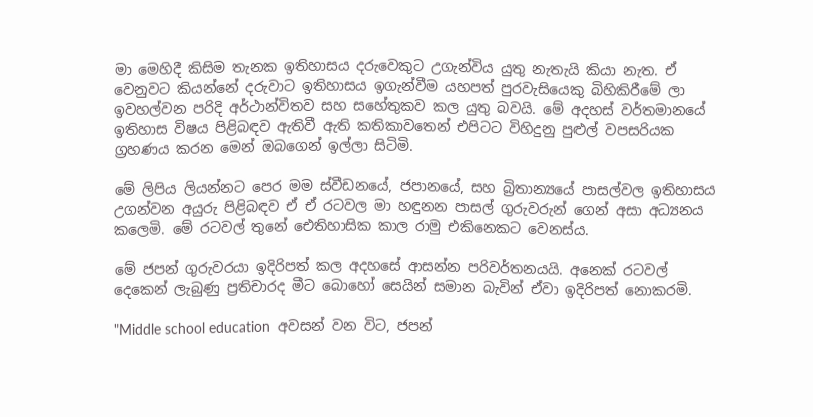මා මෙහිදී කිසිම තැනක ඉතිහාසය දරුවෙකුට උගැන්විය යුතු නැතැයි කියා නැත. ඒ වෙනුවට කියන්නේ දරුවාට ඉතිහාසය ඉගැන්වීම යහපත් පුරවැසියෙකු බිහිකිරීමේ ලා ඉවහල්වන පරිදි අර්ථාන්විතව සහ සහේතුකව කල යුතු බවයි. මේ අදහස් වර්තමානයේ ඉතිහාස විෂය පිළිබඳව ඇතිවී ඇති කතිකාවතෙන් එපිටට විහිදුනු පුළුල් වපසරියක ග්‍රහණය කරන මෙන් ඔබගෙන් ඉල්ලා සිටිමි.

මේ ලිපිය ලියන්නට පෙර මම ස්වීඩනයේ, ජපානයේ, සහ බ්‍රිතාන්‍යයේ පාසල්වල ඉතිහාසය උගන්වන අයුරු පිළිබඳව ඒ ඒ රටවල මා හඳුනන පාසල් ගුරුවරුන් ගෙන් අසා අධ්‍යනය කලෙමි. මේ රටවල් තුනේ ඓතිහාසික කාල රාමු එකිනෙකට වෙනස්ය.

මේ ජපන් ගුරුවරයා ඉදිරිපත් කල අදහසේ ආසන්න පරිවර්තනයයි. අනෙක් රටවල් දෙකෙන් ලැබුණු ප්‍රතිචාරද මීට බොහෝ සෙයින් සමාන බැවින් ඒවා ඉදිරිපත් නොකරමි.

"Middle school education  අවසන් වන විට, ජපන්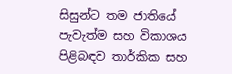සිසුන්ට තම ජාතියේ පැවැත්ම සහ විකාශය පිළිබඳව තාර්කික සහ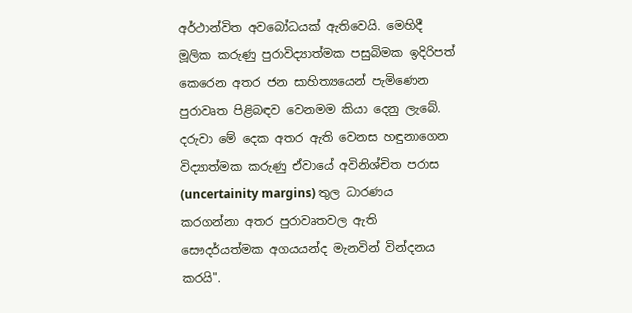අර්ථාන්විත අවබෝධයක් ඇතිවෙයි. මෙහිදී මූලික කරුණු පුරාවිද්‍යාත්මක පසුබිමක ඉදිරිපත් කෙරෙන අතර ජන සාහිත්‍යයෙන් පැමිණෙන පුරාවෘත පිළිබඳව වෙනමම කියා දෙනු ලැබේ. දරුවා මේ දෙක අතර ඇති වෙනස හඳුනාගෙන විද්‍යාත්මක කරුණු ඒවායේ අවිනිශ්චිත පරාස (uncertainity margins) තුල ධාරණය කරගන්නා අතර පුරාවෘතවල ඇති සෞදර්යත්මක අගයයන්ද මැනවින් වින්දනය කරයි".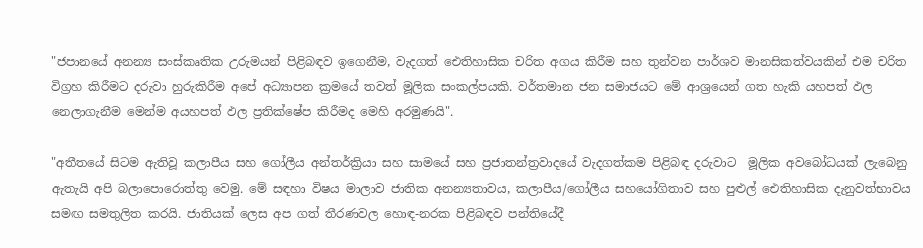"ජපානයේ අනන්‍ය සංස්කෘතික උරුමයන් පිළිබඳව ඉගෙනීම, වැදගත් ඓතිහාසික චරිත අගය කිරීම සහ තුන්වන පාර්ශව මානසිකත්වයකින් එම චරිත විග්‍රහ කිරීමට දරුවා හුරුකිරීම අපේ අධ්‍යාපන ක්‍රමයේ තවත් මූලික සංකල්පයකි. වර්තමාන ජන සමාජයට මේ ආශ්‍රයෙන් ගත හැකි යහපත් ඵල නෙලාගැනීම මෙන්ම අයහපත් ඵල ප්‍රතික්ෂේප කිරීමද මෙහි අරමුණයි".

"අතීතයේ සිටම ඇතිවූ කලාපීය සහ ගෝලීය අන්තර්ක්‍රියා සහ සාමයේ සහ ප්‍රජාතන්ත්‍රවාදයේ වැදගත්කම පිළිබඳ දරුවාට  මූලික අවබෝධයක් ලැබෙනු ඇතැයි අපි බලාපොරොත්තු වෙමු. මේ සඳහා විෂය මාලාව ජාතික අනන්‍යතාවය, කලාපීය/ගෝලීය සහයෝගිතාව සහ පුළුල් ඓතිහාසික දැනුවත්භාවය සමඟ සමතුලිත කරයි. ජාතියක් ලෙස අප ගත් තීරණවල හොඳ-නරක පිළිබඳව පන්තියේදී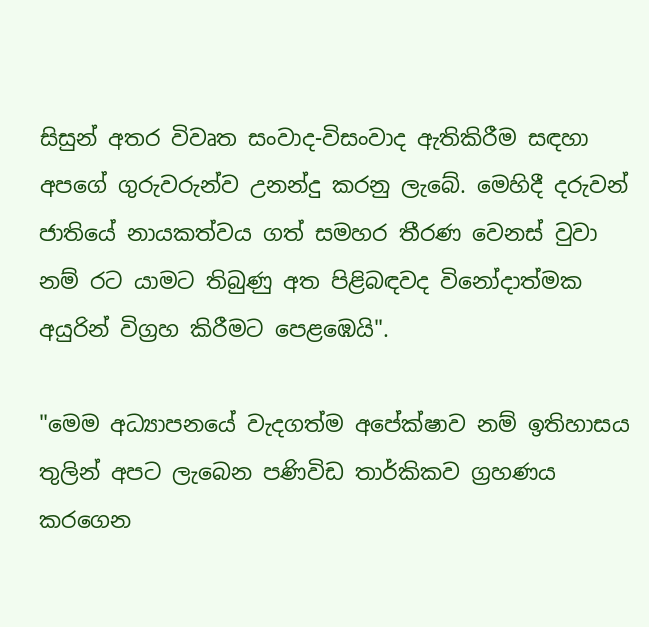සිසුන් අතර විවෘත සංවාද-විසංවාද ඇතිකිරීම සඳහා අපගේ ගුරුවරුන්ව උනන්දු කරනු ලැබේ. මෙහිදී දරුවන් ජාතියේ නායකත්වය ගත් සමහර තීරණ වෙනස් වුවා නම් රට යාමට තිබුණු අත පිළිබඳවද විනෝදාත්මක අයුරින් විග්‍රහ කිරීමට පෙළඹෙයි".

"මෙම අධ්‍යාපනයේ වැදගත්ම අපේක්ෂාව නම් ඉතිහාසය තුලින් අපට ලැබෙන පණිවිඩ තාර්කිකව ග්‍රහණය කරගෙන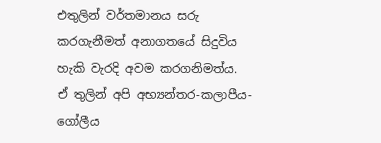එතුලින් වර්තමානය සරු කරගැනීමත් අනාගතයේ සිදුවිය හැකි වැරදි අවම කරගනිමත්ය. ඒ තුලින් අපි අභ්‍යන්තර-කලාපීය-ගෝලීය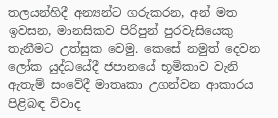තලයන්හිදී අන්‍යන්ට ගරුකරන, අන් මත ඉවසන, මානසිකව පිරිපුන් පුරවැසියෙකු තැනීමට උත්සුක වෙමු. කෙසේ නමුත් දෙවන ලෝක යුද්ධයේදී ජපානයේ භූමිකාව වැනි ඇතැම් සංවේදී මාතෘකා උගන්වන ආකාරය පිළිබඳ විවාද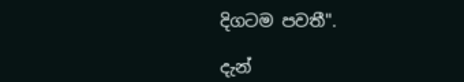දිගටම පවතී".

දැන්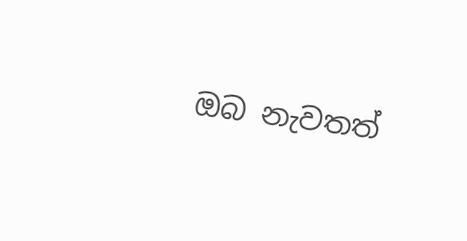ඔබ නැවතත්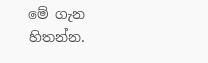මේ ගැන හිතන්න.